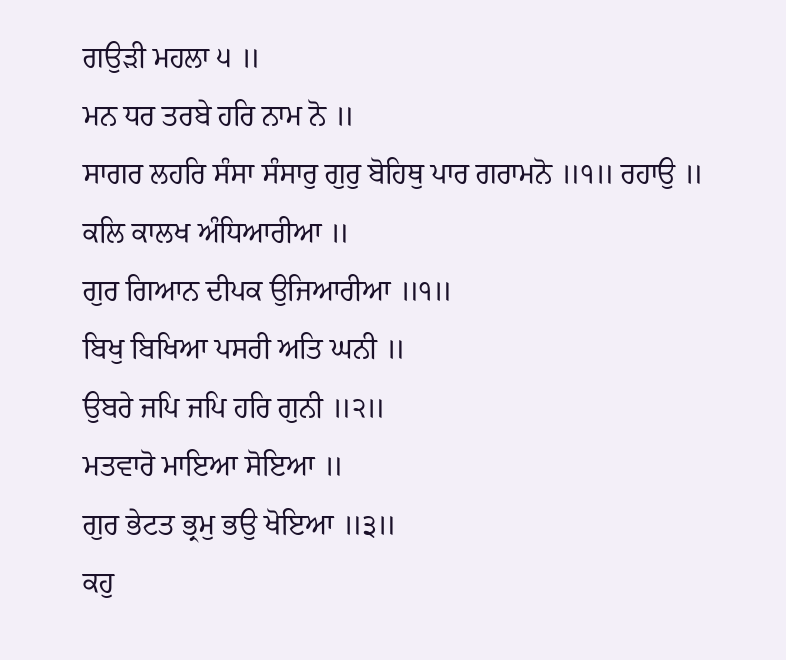ਗਉੜੀ ਮਹਲਾ ੫ ॥
ਮਨ ਧਰ ਤਰਬੇ ਹਰਿ ਨਾਮ ਨੋ ॥
ਸਾਗਰ ਲਹਰਿ ਸੰਸਾ ਸੰਸਾਰੁ ਗੁਰੁ ਬੋਹਿਥੁ ਪਾਰ ਗਰਾਮਨੋ ॥੧॥ ਰਹਾਉ ॥
ਕਲਿ ਕਾਲਖ ਅੰਧਿਆਰੀਆ ॥
ਗੁਰ ਗਿਆਨ ਦੀਪਕ ਉਜਿਆਰੀਆ ॥੧॥
ਬਿਖੁ ਬਿਖਿਆ ਪਸਰੀ ਅਤਿ ਘਨੀ ॥
ਉਬਰੇ ਜਪਿ ਜਪਿ ਹਰਿ ਗੁਨੀ ॥੨॥
ਮਤਵਾਰੋ ਮਾਇਆ ਸੋਇਆ ॥
ਗੁਰ ਭੇਟਤ ਭ੍ਰਮੁ ਭਉ ਖੋਇਆ ॥੩॥
ਕਹੁ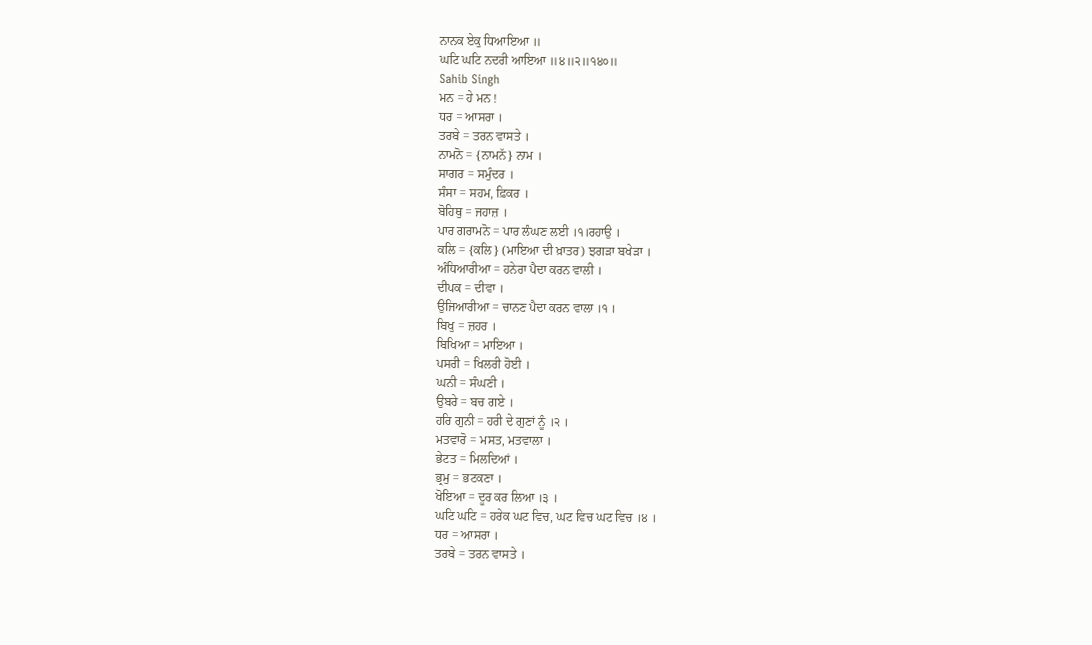ਨਾਨਕ ਏਕੁ ਧਿਆਇਆ ॥
ਘਟਿ ਘਟਿ ਨਦਰੀ ਆਇਆ ॥੪॥੨॥੧੪੦॥
Sahib Singh
ਮਨ = ਹੇ ਮਨ !
ਧਰ = ਆਸਰਾ ।
ਤਰਬੇ = ਤਰਨ ਵਾਸਤੇ ।
ਨਾਮਨੋ = {ਨਾਮਨੱ} ਨਾਮ ।
ਸਾਗਰ = ਸਮੁੰਦਰ ।
ਸੰਸਾ = ਸਹਮ, ਫ਼ਿਕਰ ।
ਬੋਹਿਥੁ = ਜਹਾਜ਼ ।
ਪਾਰ ਗਰਾਮਨੋ = ਪਾਰ ਲੰਘਣ ਲਈ ।੧।ਰਹਾਉ ।
ਕਲਿ = {ਕਲਿ} (ਮਾਇਆ ਦੀ ਖ਼ਾਤਰ) ਝਗੜਾ ਬਖੇੜਾ ।
ਅੰਧਿਆਰੀਆ = ਹਨੇਰਾ ਪੈਦਾ ਕਰਨ ਵਾਲੀ ।
ਦੀਪਕ = ਦੀਵਾ ।
ਉਜਿਆਰੀਆ = ਚਾਨਣ ਪੈਦਾ ਕਰਨ ਵਾਲਾ ।੧ ।
ਬਿਖੁ = ਜ਼ਹਰ ।
ਬਿਖਿਆ = ਮਾਇਆ ।
ਪਸਰੀ = ਖਿਲਰੀ ਹੋਈ ।
ਘਨੀ = ਸੰਘਣੀ ।
ਉਬਰੇ = ਬਚ ਗਏ ।
ਹਰਿ ਗੁਨੀ = ਹਰੀ ਦੇ ਗੁਣਾਂ ਨੂੰ ।੨ ।
ਮਤਵਾਰੋ = ਮਸਤ, ਮਤਵਾਲਾ ।
ਭੇਟਤ = ਮਿਲਦਿਆਂ ।
ਭ੍ਰਮੁ = ਭਟਕਣਾ ।
ਖੋਇਆ = ਦੂਰ ਕਰ ਲਿਆ ।੩ ।
ਘਟਿ ਘਟਿ = ਹਰੇਕ ਘਟ ਵਿਚ, ਘਟ ਵਿਚ ਘਟ ਵਿਚ ।੪ ।
ਧਰ = ਆਸਰਾ ।
ਤਰਬੇ = ਤਰਨ ਵਾਸਤੇ ।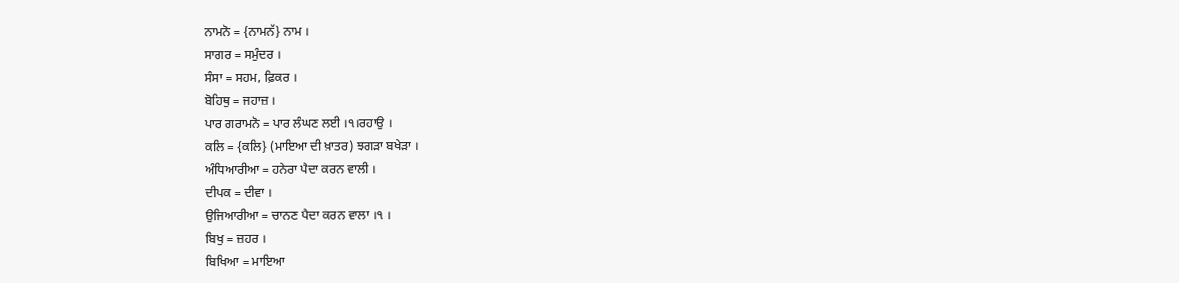ਨਾਮਨੋ = {ਨਾਮਨੱ} ਨਾਮ ।
ਸਾਗਰ = ਸਮੁੰਦਰ ।
ਸੰਸਾ = ਸਹਮ, ਫ਼ਿਕਰ ।
ਬੋਹਿਥੁ = ਜਹਾਜ਼ ।
ਪਾਰ ਗਰਾਮਨੋ = ਪਾਰ ਲੰਘਣ ਲਈ ।੧।ਰਹਾਉ ।
ਕਲਿ = {ਕਲਿ} (ਮਾਇਆ ਦੀ ਖ਼ਾਤਰ) ਝਗੜਾ ਬਖੇੜਾ ।
ਅੰਧਿਆਰੀਆ = ਹਨੇਰਾ ਪੈਦਾ ਕਰਨ ਵਾਲੀ ।
ਦੀਪਕ = ਦੀਵਾ ।
ਉਜਿਆਰੀਆ = ਚਾਨਣ ਪੈਦਾ ਕਰਨ ਵਾਲਾ ।੧ ।
ਬਿਖੁ = ਜ਼ਹਰ ।
ਬਿਖਿਆ = ਮਾਇਆ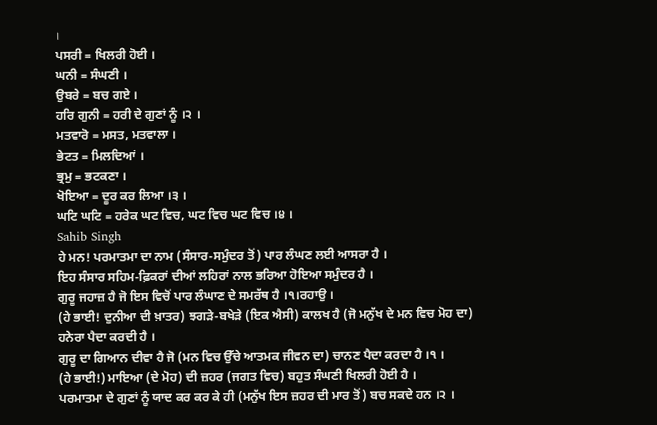।
ਪਸਰੀ = ਖਿਲਰੀ ਹੋਈ ।
ਘਨੀ = ਸੰਘਣੀ ।
ਉਬਰੇ = ਬਚ ਗਏ ।
ਹਰਿ ਗੁਨੀ = ਹਰੀ ਦੇ ਗੁਣਾਂ ਨੂੰ ।੨ ।
ਮਤਵਾਰੋ = ਮਸਤ, ਮਤਵਾਲਾ ।
ਭੇਟਤ = ਮਿਲਦਿਆਂ ।
ਭ੍ਰਮੁ = ਭਟਕਣਾ ।
ਖੋਇਆ = ਦੂਰ ਕਰ ਲਿਆ ।੩ ।
ਘਟਿ ਘਟਿ = ਹਰੇਕ ਘਟ ਵਿਚ, ਘਟ ਵਿਚ ਘਟ ਵਿਚ ।੪ ।
Sahib Singh
ਹੇ ਮਨ! ਪਰਮਾਤਮਾ ਦਾ ਨਾਮ (ਸੰਸਾਰ-ਸਮੁੰਦਰ ਤੋਂ) ਪਾਰ ਲੰਘਣ ਲਈ ਆਸਰਾ ਹੈ ।
ਇਹ ਸੰਸਾਰ ਸਹਿਮ-ਫ਼ਿਕਰਾਂ ਦੀਆਂ ਲਹਿਰਾਂ ਨਾਲ ਭਰਿਆ ਹੋਇਆ ਸਮੁੰਦਰ ਹੈ ।
ਗੁਰੂ ਜਹਾਜ਼ ਹੈ ਜੋ ਇਸ ਵਿਚੋਂ ਪਾਰ ਲੰਘਾਣ ਦੇ ਸਮਰੱਥ ਹੈ ।੧।ਰਹਾਉ ।
(ਹੇ ਭਾਈ! ਦੁਨੀਆ ਦੀ ਖ਼ਾਤਰ) ਝਗੜੇ-ਬਖੇੜੇ (ਇਕ ਐਸੀ) ਕਾਲਖ ਹੈ (ਜੋ ਮਨੁੱਖ ਦੇ ਮਨ ਵਿਚ ਮੋਹ ਦਾ) ਹਨੇਰਾ ਪੈਦਾ ਕਰਦੀ ਹੈ ।
ਗੁਰੂ ਦਾ ਗਿਆਨ ਦੀਵਾ ਹੈ ਜੋ (ਮਨ ਵਿਚ ਉੱਚੇ ਆਤਮਕ ਜੀਵਨ ਦਾ) ਚਾਨਣ ਪੈਦਾ ਕਰਦਾ ਹੈ ।੧ ।
(ਹੇ ਭਾਈ!) ਮਾਇਆ (ਦੇ ਮੋਹ) ਦੀ ਜ਼ਹਰ (ਜਗਤ ਵਿਚ) ਬਹੁਤ ਸੰਘਣੀ ਖਿਲਰੀ ਹੋਈ ਹੈ ।
ਪਰਮਾਤਮਾ ਦੇ ਗੁਣਾਂ ਨੂੰ ਯਾਦ ਕਰ ਕਰ ਕੇ ਹੀ (ਮਨੁੱਖ ਇਸ ਜ਼ਹਰ ਦੀ ਮਾਰ ਤੋਂ) ਬਚ ਸਕਦੇ ਹਨ ।੨ ।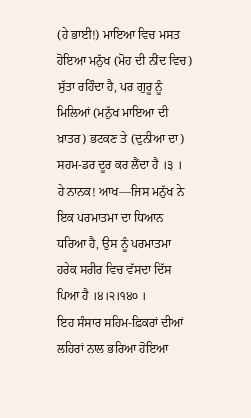(ਹੇ ਭਾਈ!) ਮਾਇਆ ਵਿਚ ਮਸਤ ਹੋਇਆ ਮਨੁੱਖ (ਮੋਹ ਦੀ ਨੀਂਦ ਵਿਚ) ਸੁੱਤਾ ਰਹਿੰਦਾ ਹੈ, ਪਰ ਗੁਰੂ ਨੂੰ ਮਿਲਿਆਂ (ਮਨੁੱਖ ਮਾਇਆ ਦੀ ਖ਼ਾਤਰ) ਭਟਕਣ ਤੇ (ਦੁਨੀਆ ਦਾ) ਸਹਮ-ਡਰ ਦੂਰ ਕਰ ਲੈਂਦਾ ਹੈ ।੩ ।
ਹੇ ਨਾਨਕ! ਆਖ—ਜਿਸ ਮਨੁੱਖ ਨੇ ਇਕ ਪਰਮਾਤਮਾ ਦਾ ਧਿਆਨ ਧਰਿਆ ਹੈ, ਉਸ ਨੂੰ ਪਰਮਾਤਮਾ ਹਰੇਕ ਸਰੀਰ ਵਿਚ ਵੱਸਦਾ ਦਿੱਸ ਪਿਆ ਹੈ ।੪।੨।੧੪੦ ।
ਇਹ ਸੰਸਾਰ ਸਹਿਮ-ਫ਼ਿਕਰਾਂ ਦੀਆਂ ਲਹਿਰਾਂ ਨਾਲ ਭਰਿਆ ਹੋਇਆ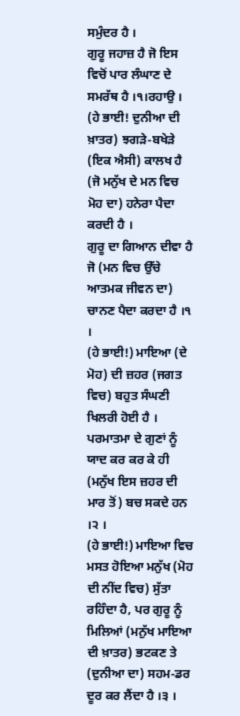ਸਮੁੰਦਰ ਹੈ ।
ਗੁਰੂ ਜਹਾਜ਼ ਹੈ ਜੋ ਇਸ ਵਿਚੋਂ ਪਾਰ ਲੰਘਾਣ ਦੇ ਸਮਰੱਥ ਹੈ ।੧।ਰਹਾਉ ।
(ਹੇ ਭਾਈ! ਦੁਨੀਆ ਦੀ ਖ਼ਾਤਰ) ਝਗੜੇ-ਬਖੇੜੇ (ਇਕ ਐਸੀ) ਕਾਲਖ ਹੈ (ਜੋ ਮਨੁੱਖ ਦੇ ਮਨ ਵਿਚ ਮੋਹ ਦਾ) ਹਨੇਰਾ ਪੈਦਾ ਕਰਦੀ ਹੈ ।
ਗੁਰੂ ਦਾ ਗਿਆਨ ਦੀਵਾ ਹੈ ਜੋ (ਮਨ ਵਿਚ ਉੱਚੇ ਆਤਮਕ ਜੀਵਨ ਦਾ) ਚਾਨਣ ਪੈਦਾ ਕਰਦਾ ਹੈ ।੧ ।
(ਹੇ ਭਾਈ!) ਮਾਇਆ (ਦੇ ਮੋਹ) ਦੀ ਜ਼ਹਰ (ਜਗਤ ਵਿਚ) ਬਹੁਤ ਸੰਘਣੀ ਖਿਲਰੀ ਹੋਈ ਹੈ ।
ਪਰਮਾਤਮਾ ਦੇ ਗੁਣਾਂ ਨੂੰ ਯਾਦ ਕਰ ਕਰ ਕੇ ਹੀ (ਮਨੁੱਖ ਇਸ ਜ਼ਹਰ ਦੀ ਮਾਰ ਤੋਂ) ਬਚ ਸਕਦੇ ਹਨ ।੨ ।
(ਹੇ ਭਾਈ!) ਮਾਇਆ ਵਿਚ ਮਸਤ ਹੋਇਆ ਮਨੁੱਖ (ਮੋਹ ਦੀ ਨੀਂਦ ਵਿਚ) ਸੁੱਤਾ ਰਹਿੰਦਾ ਹੈ, ਪਰ ਗੁਰੂ ਨੂੰ ਮਿਲਿਆਂ (ਮਨੁੱਖ ਮਾਇਆ ਦੀ ਖ਼ਾਤਰ) ਭਟਕਣ ਤੇ (ਦੁਨੀਆ ਦਾ) ਸਹਮ-ਡਰ ਦੂਰ ਕਰ ਲੈਂਦਾ ਹੈ ।੩ ।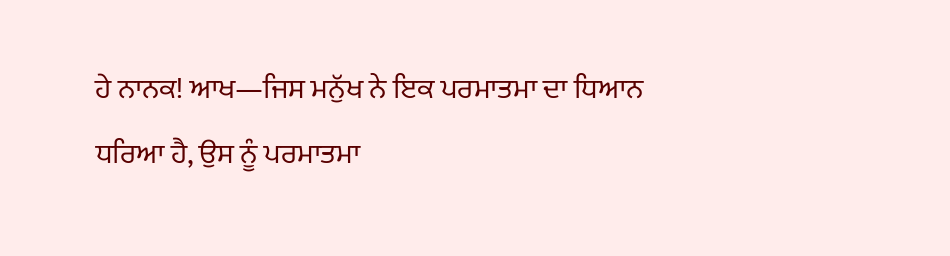ਹੇ ਨਾਨਕ! ਆਖ—ਜਿਸ ਮਨੁੱਖ ਨੇ ਇਕ ਪਰਮਾਤਮਾ ਦਾ ਧਿਆਨ ਧਰਿਆ ਹੈ, ਉਸ ਨੂੰ ਪਰਮਾਤਮਾ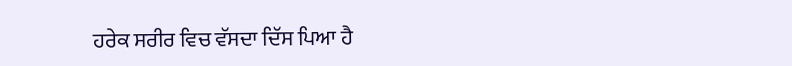ਹਰੇਕ ਸਰੀਰ ਵਿਚ ਵੱਸਦਾ ਦਿੱਸ ਪਿਆ ਹੈ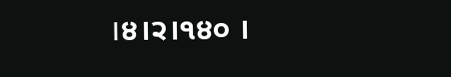।੪।੨।੧੪੦ ।